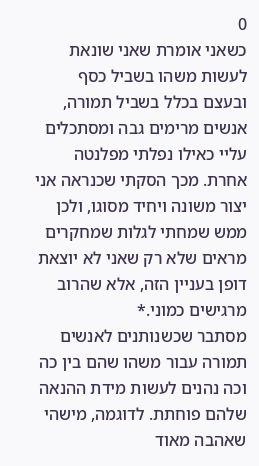0
כשאני אומרת שאני שונאת לעשות משהו בשביל כסף ובעצם בכלל בשביל תמורה, אנשים מרימים גבה ומסתכלים עליי כאילו נפלתי מפלנטה אחרת. מכך הסקתי שכנראה אני יצור משונה ויחיד מסוגו, ולכן ממש שמחתי לגלות שמחקרים מראים שלא רק שאני לא יוצאת דופן בעניין הזה, אלא שהרוב מרגישים כמוני.*
מסתבר שכשנותנים לאנשים תמורה עבור משהו שהם בין כה וכה נהנים לעשות מידת ההנאה שלהם פוחתת. לדוגמה, מישהי שאהבה מאוד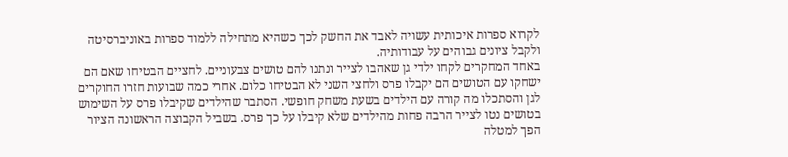לקרוא ספרות איכותית עשויה לאבד את החשק לכך כשהיא מתחילה ללמוד ספרות באוניברסיטה ולקבל ציונים גבוהים על עבודותיה.
באחד המחקרים לקחו ילדי גן שאהבו לצייר ונתנו להם טושים צבעוניים. לחציים הבטיחו שאם הם ישחקו עם הטושים הם יקבלו פרס ולחצי השני לא הבטיחו כלום. אחרי כמה שבועות חזרו החוקרים לגן והסתכלו מה קורה עם הילדים בשעת משחק חופשי. הסתבר שהילדים שקיבלו פרס על השימוש בטושים נטו לצייר הרבה פחות מהילדים שלא קיבלו על כך פרס. בשביל הקבוצה הראשונה הציור הפך למטלה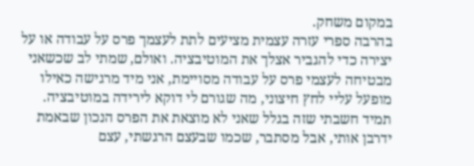במקום משחק.
בהרבה ספרי עזרה עצמית מציעים לתת לעצמך פרס על עבודה או על יצירה כדי להגביר אצלך את המוטיבציה. ואולם, שמתי לב שכשאני מבטיחה לעצמי פרס על עבודה מסויימת, אני מיד מרגישה כאילו מופעל עליי לחץ חיצוני, מה שגורם לי דוקא לירידה במוטיבציה. תמיד חשבתי שזה בגלל שאני לא מוצאת את הפרס הנכון שבאמת ידרבן אותי, אבל מסתבר, שכמו שבעצם הרגשתי, עצם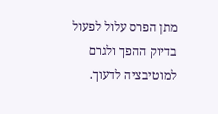מתן הפרס עלול לפעול בדיוק ההפך ולגרם למוטיבציה לדעוך.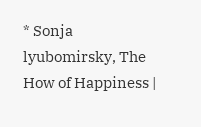* Sonja lyubomirsky, The How of Happiness |